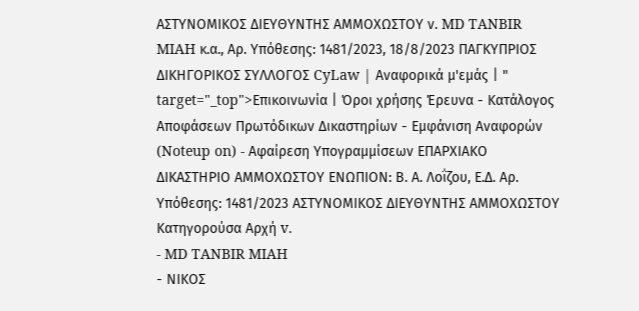ΑΣΤΥΝΟΜΙΚΟΣ ΔΙΕΥΘΥΝΤΗΣ ΑΜΜΟΧΩΣΤΟΥ ν. MD TANBIR MIAH κ.α., Αρ. Yπόθεσης: 1481/2023, 18/8/2023 ΠΑΓΚΥΠΡΙΟΣ ΔΙΚΗΓΟΡΙΚΟΣ ΣΥΛΛΟΓΟΣ CyLaw | Αναφορικά μ'εμάς | " target="_top">Επικοινωνία | Όροι χρήσης Έρευνα - Κατάλογος Αποφάσεων Πρωτόδικων Δικαστηρίων - Εμφάνιση Αναφορών (Noteup on) - Αφαίρεση Υπογραμμίσεων ΕΠΑΡΧΙΑΚΟ ΔΙΚΑΣΤΗΡΙΟ ΑΜΜΟΧΩΣΤΟΥ ΕΝΩΠΙΟΝ: Β. Α. Λοΐζου, Ε.Δ. Αρ. Υπόθεσης: 1481/2023 ΑΣΤΥΝΟΜΙΚΟΣ ΔΙΕΥΘΥΝΤΗΣ ΑΜΜΟΧΩΣΤΟΥ Κατηγορούσα Αρχή v.
- MD TANBIR MIAH
- ΝΙΚΟΣ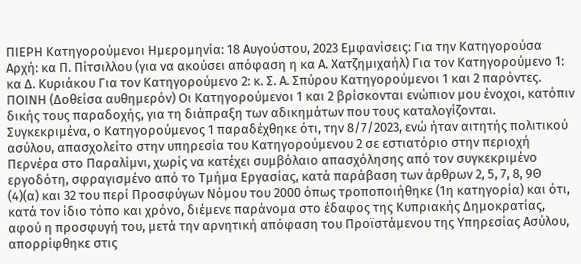ΠΙΕΡΗ Κατηγορούμενοι Ημερομηνία: 18 Αυγούστου, 2023 Εμφανίσεις: Για την Κατηγορούσα Αρχή: κα Π. Πίτσιλλου (για να ακούσει απόφαση η κα Α. Χατζημιχαήλ) Για τον Κατηγορούμενο 1: κα Δ. Κυριάκου Για τον Κατηγορούμενο 2: κ. Σ. Α. Σπύρου Κατηγορούμενοι 1 και 2 παρόντες. ΠΟΙΝΗ (Δοθείσα αυθημερόν) Οι Κατηγορούμενοι 1 και 2 βρίσκονται ενώπιον μου ένοχοι, κατόπιν δικής τους παραδοχής, για τη διάπραξη των αδικημάτων που τους καταλογίζονται. Συγκεκριμένα, ο Κατηγορούμενος 1 παραδέχθηκε ότι, την 8/7/2023, ενώ ήταν αιτητής πολιτικού ασύλου, απασχολείτο στην υπηρεσία του Κατηγορούμενου 2 σε εστιατόριο στην περιοχή Περνέρα στο Παραλίμνι, χωρίς να κατέχει συμβόλαιο απασχόλησης από τον συγκεκριμένο εργοδότη, σφραγισμένο από το Τμήμα Εργασίας, κατά παράβαση των άρθρων 2, 5, 7, 8, 9Θ
(4)(α) και 32 του περί Προσφύγων Νόμου του 2000 όπως τροποποιήθηκε (1η κατηγορία) και ότι, κατά τον ίδιο τόπο και χρόνο, διέμενε παράνομα στο έδαφος της Κυπριακής Δημοκρατίας, αφού η προσφυγή του, μετά την αρνητική απόφαση του Προϊστάμενου της Υπηρεσίας Ασύλου, απορρίφθηκε στις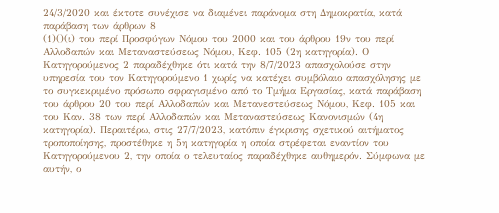24/3/2020 και έκτοτε συνέχισε να διαμένει παράνομα στη Δημοκρατία, κατά παράβαση των άρθρων 8
(1)()(ι) του περί Προσφύγων Νόμου του 2000 και του άρθρου 19ν του περί Αλλοδαπών και Μεταναστεύσεως Νόμου, Κεφ. 105 (2η κατηγορία). Ο Κατηγορούμενος 2 παραδέχθηκε ότι κατά την 8/7/2023 απασχολούσε στην υπηρεσία του τον Κατηγορούμενο 1 χωρίς να κατέχει συμβόλαιο απασχόλησης με το συγκεκριμένο πρόσωπο σφραγισμένο από το Τμήμα Εργασίας, κατά παράβαση του άρθρου 20 του περί Αλλοδαπών και Μετανεστεύσεως Νόμου, Κεφ. 105 και του Καν. 38 των περί Αλλοδαπών και Μεταναστεύσεως Κανονισμών (4η κατηγορία). Περαιτέρω, στις 27/7/2023, κατόπιν έγκρισης σχετικού αιτήματος τροποποίησης, προστέθηκε η 5η κατηγορία η οποία στρέφεται εναντίον του Κατηγορούμενου 2, την οποία ο τελευταίος παραδέχθηκε αυθημερόν. Σύμφωνα με αυτήν, ο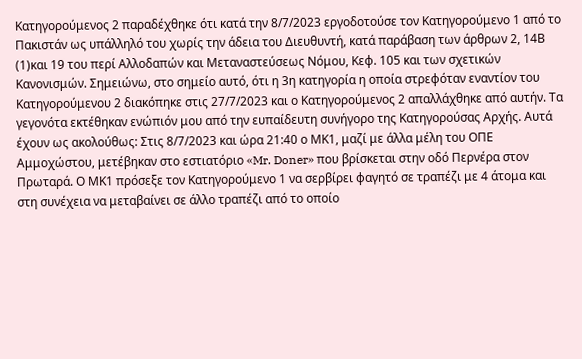Κατηγορούμενος 2 παραδέχθηκε ότι κατά την 8/7/2023 εργοδοτούσε τον Κατηγορούμενο 1 από το Πακιστάν ως υπάλληλό του χωρίς την άδεια του Διευθυντή, κατά παράβαση των άρθρων 2, 14Β
(1)και 19 του περί Αλλοδαπών και Μεταναστεύσεως Νόμου, Κεφ. 105 και των σχετικών Κανονισμών. Σημειώνω, στο σημείο αυτό, ότι η 3η κατηγορία η οποία στρεφόταν εναντίον του Κατηγορούμενου 2 διακόπηκε στις 27/7/2023 και ο Κατηγορούμενος 2 απαλλάχθηκε από αυτήν. Τα γεγονότα εκτέθηκαν ενώπιόν μου από την ευπαίδευτη συνήγορο της Κατηγορούσας Αρχής. Αυτά έχουν ως ακολούθως: Στις 8/7/2023 και ώρα 21:40 ο ΜΚ1, μαζί με άλλα μέλη του ΟΠΕ Αμμοχώστου, μετέβηκαν στο εστιατόριο «Mr. Doner» που βρίσκεται στην οδό Περνέρα στον Πρωταρά. Ο ΜΚ1 πρόσεξε τον Κατηγορούμενο 1 να σερβίρει φαγητό σε τραπέζι με 4 άτομα και στη συνέχεια να μεταβαίνει σε άλλο τραπέζι από το οποίο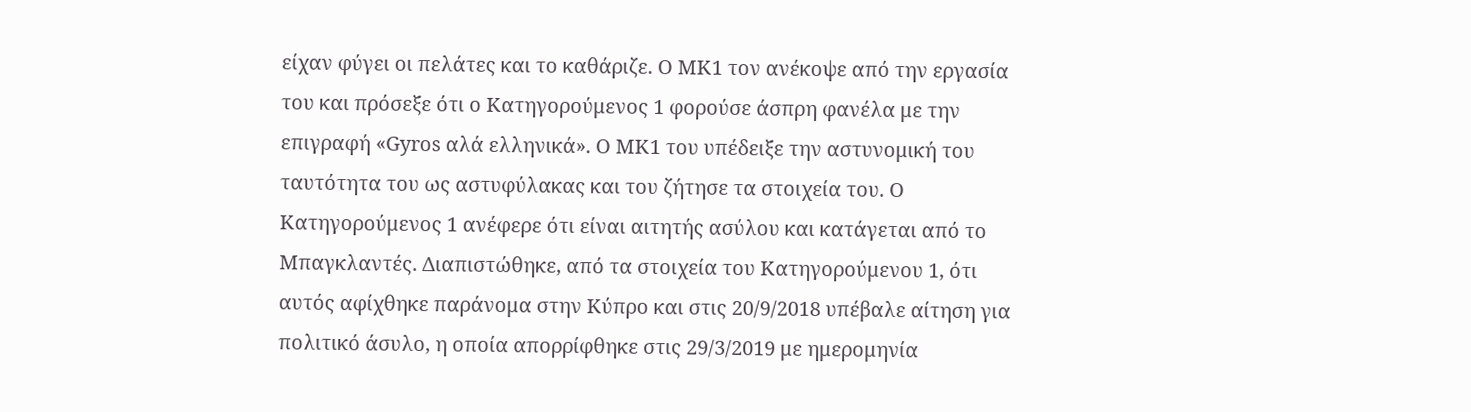είχαν φύγει οι πελάτες και το καθάριζε. Ο ΜΚ1 τον ανέκοψε από την εργασία του και πρόσεξε ότι ο Κατηγορούμενος 1 φορούσε άσπρη φανέλα με την επιγραφή «Gyros αλά ελληνικά». Ο ΜΚ1 του υπέδειξε την αστυνομική του ταυτότητα του ως αστυφύλακας και του ζήτησε τα στοιχεία του. Ο Κατηγορούμενος 1 ανέφερε ότι είναι αιτητής ασύλου και κατάγεται από το Μπαγκλαντές. Διαπιστώθηκε, από τα στοιχεία του Κατηγορούμενου 1, ότι αυτός αφίχθηκε παράνομα στην Κύπρο και στις 20/9/2018 υπέβαλε αίτηση για πολιτικό άσυλο, η οποία απορρίφθηκε στις 29/3/2019 με ημερομηνία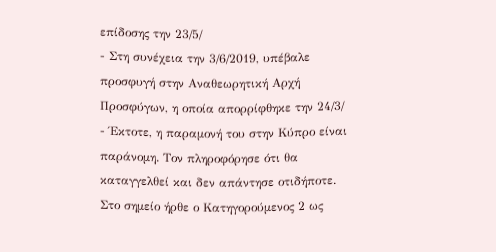επίδοσης την 23/5/
- Στη συνέχεια την 3/6/2019, υπέβαλε προσφυγή στην Αναθεωρητική Αρχή Προσφύγων, η οποία απορρίφθηκε την 24/3/
- Έκτοτε, η παραμονή του στην Κύπρο είναι παράνομη. Τον πληροφόρησε ότι θα καταγγελθεί και δεν απάντησε οτιδήποτε. Στο σημείο ήρθε ο Κατηγορούμενος 2 ως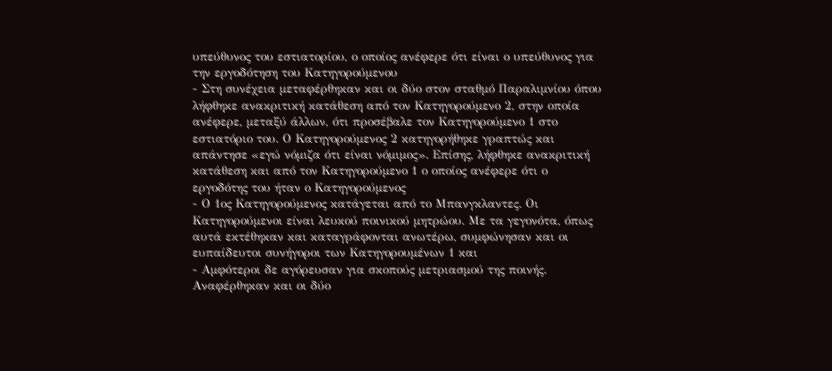υπεύθυνος του εστιατορίου, ο οποίος ανέφερε ότι είναι ο υπεύθυνος για την εργοδότηση του Κατηγορούμενου
- Στη συνέχεια μεταφέρθηκαν και οι δύο στον σταθμό Παραλιμνίου όπου λήφθηκε ανακριτική κατάθεση από τον Κατηγορούμενο 2, στην οποία ανέφερε, μεταξύ άλλων, ότι προσέβαλε τον Κατηγορούμενο 1 στο εστιατόριο του. Ο Κατηγορούμενος 2 κατηγορήθηκε γραπτώς και απάντησε «εγώ νόμιζα ότι είναι νόμιμος». Επίσης, λήφθηκε ανακριτική κατάθεση και από τον Κατηγορούμενο 1 ο οποίος ανέφερε ότι ο εργοδότης του ήταν ο Κατηγορούμενος
- Ο 1ος Κατηγορούμενος κατάγεται από το Μπανγκλαντες. Οι Κατηγορούμενοι είναι λευκού ποινικού μητρώου. Με τα γεγονότα, όπως αυτά εκτέθηκαν και καταγράφονται ανωτέρω, συμφώνησαν και οι ευπαίδευτοι συνήγοροι των Κατηγορουμένων 1 και
- Αμφότεροι δε αγόρευσαν για σκοπούς μετριασμού της ποινής. Αναφέρθηκαν και οι δύο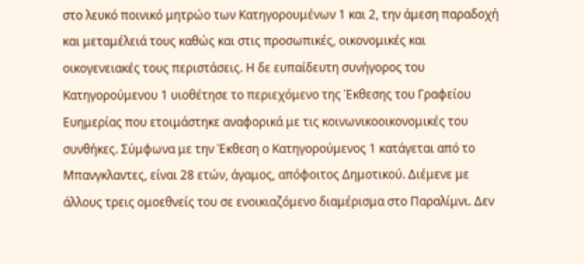στο λευκό ποινικό μητρώο των Κατηγορουμένων 1 και 2, την άμεση παραδοχή και μεταμέλειά τους καθώς και στις προσωπικές, οικονομικές και οικογενειακές τους περιστάσεις. Η δε ευπαίδευτη συνήγορος του Κατηγορούμενου 1 υιοθέτησε το περιεχόμενο της Έκθεσης του Γραφείου Ευημερίας που ετοιμάστηκε αναφορικά με τις κοινωνικοοικονομικές του συνθήκες. Σύμφωνα με την Έκθεση ο Κατηγορούμενος 1 κατάγεται από το Μπανγκλαντες, είναι 28 ετών, άγαμος, απόφοιτος Δημοτικού. Διέμενε με άλλους τρεις ομοεθνείς του σε ενοικιαζόμενο διαμέρισμα στο Παραλίμνι. Δεν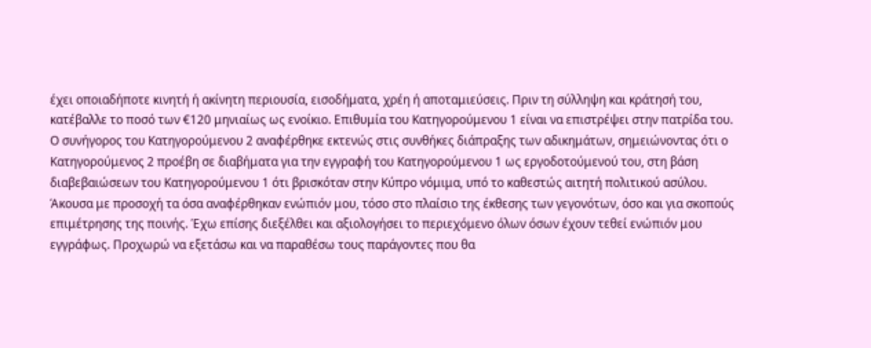έχει οποιαδήποτε κινητή ή ακίνητη περιουσία, εισοδήματα, χρέη ή αποταμιεύσεις. Πριν τη σύλληψη και κράτησή του, κατέβαλλε το ποσό των €120 μηνιαίως ως ενοίκιο. Επιθυμία του Κατηγορούμενου 1 είναι να επιστρέψει στην πατρίδα του. Ο συνήγορος του Κατηγορούμενου 2 αναφέρθηκε εκτενώς στις συνθήκες διάπραξης των αδικημάτων, σημειώνοντας ότι ο Κατηγορούμενος 2 προέβη σε διαβήματα για την εγγραφή του Κατηγορούμενου 1 ως εργοδοτούμενού του, στη βάση διαβεβαιώσεων του Κατηγορούμενου 1 ότι βρισκόταν στην Κύπρο νόμιμα, υπό το καθεστώς αιτητή πολιτικού ασύλου. Άκουσα με προσοχή τα όσα αναφέρθηκαν ενώπιόν μου, τόσο στο πλαίσιο της έκθεσης των γεγονότων, όσο και για σκοπούς επιμέτρησης της ποινής. Έχω επίσης διεξέλθει και αξιολογήσει το περιεχόμενο όλων όσων έχουν τεθεί ενώπιόν μου εγγράφως. Προχωρώ να εξετάσω και να παραθέσω τους παράγοντες που θα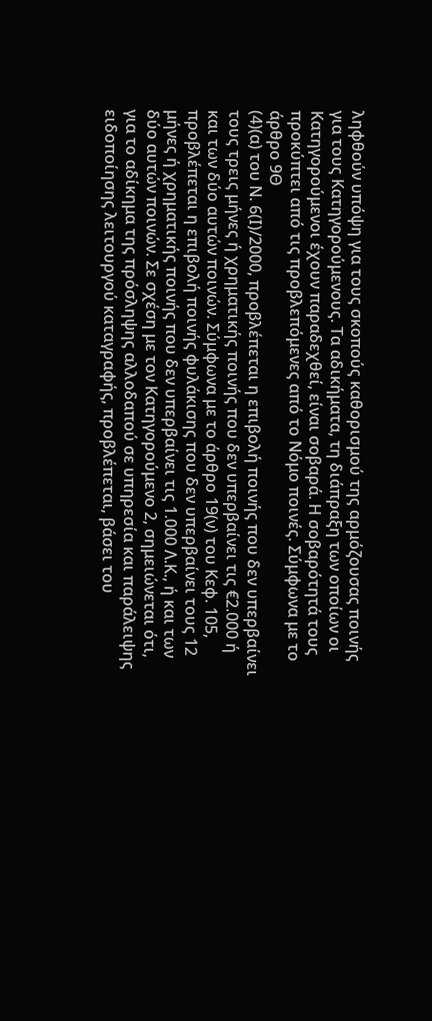ληφθούν υπόψη για τους σκοπούς καθορισμού της αρμόζουσας ποινής για τους Κατηγορούμενους. Τα αδικήματα, τη διάπραξη των οποίων οι Κατηγορούμενοι έχουν παραδεχθεί, είναι σοβαρά. Η σοβαρότητά τους προκύπτει από τις προβλεπόμενες από το Νόμο ποινές. Σύμφωνα με το άρθρο 9Θ
(4)(α) του Ν. 6(Ι)/2000, προβλέπεται η επιβολή ποινής που δεν υπερβαίνει τους τρεις μήνες ή χρηματικής ποινής που δεν υπερβαίνει τις €2.000 ή και των δύο αυτών ποινών. Σύμφωνα με το άρθρο 19(ν) του Κεφ. 105, προβλέπεται η επιβολή ποινής φυλάκισης που δεν υπερβαίνει τους 12 μήνες ή χρηματικής ποινής που δεν υπερβαίνει τις 1.000 Λ.Κ., ή και των δύο αυτών ποινών. Σε σχέση με τον Κατηγορούμενο 2, σημειώνεται ότι, για το αδίκημα της πρόσληψης αλλοδαπού σε υπηρεσία και παράλειψης ειδοποίησης λειτουργού καταγραφής, προβλέπεται, βάσει του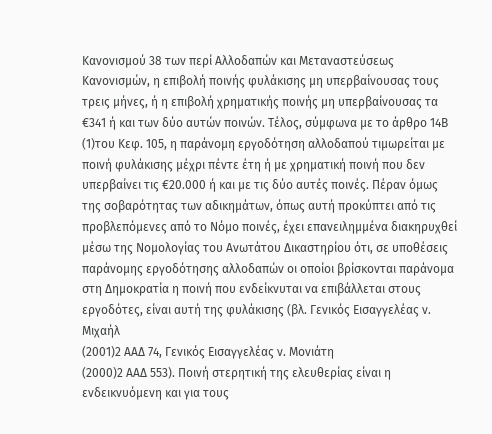Κανονισμού 38 των περί Αλλοδαπών και Μεταναστεύσεως Κανονισμών, η επιβολή ποινής φυλάκισης μη υπερβαίνουσας τους τρεις μήνες, ή η επιβολή χρηματικής ποινής μη υπερβαίνουσας τα €341 ή και των δύο αυτών ποινών. Τέλος, σύμφωνα με το άρθρο 14Β
(1)του Κεφ. 105, η παράνομη εργοδότηση αλλοδαπού τιμωρείται με ποινή φυλάκισης μέχρι πέντε έτη ή με χρηματική ποινή που δεν υπερβαίνει τις €20.000 ή και με τις δύο αυτές ποινές. Πέραν όμως της σοβαρότητας των αδικημάτων, όπως αυτή προκύπτει από τις προβλεπόμενες από το Νόμο ποινές, έχει επανειλημμένα διακηρυχθεί μέσω της Νομολογίας του Ανωτάτου Δικαστηρίου ότι, σε υποθέσεις παράνομης εργοδότησης αλλοδαπών οι οποίοι βρίσκονται παράνομα στη Δημοκρατία η ποινή που ενδείκνυται να επιβάλλεται στους εργοδότες, είναι αυτή της φυλάκισης (βλ. Γενικός Εισαγγελέας ν. Μιχαήλ
(2001)2 ΑΑΔ 74, Γενικός Εισαγγελέας ν. Μονιάτη
(2000)2 ΑΑΔ 553). Ποινή στερητική της ελευθερίας είναι η ενδεικνυόμενη και για τους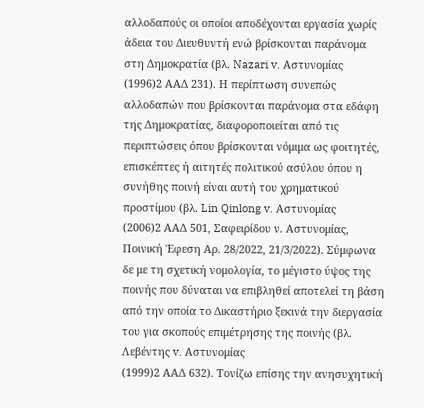αλλοδαπούς οι οποίοι αποδέχονται εργασία χωρίς άδεια του Διευθυντή ενώ βρίσκονται παράνομα στη Δημοκρατία (βλ. Nazari v. Αστυνομίας
(1996)2 ΑΑΔ 231). Η περίπτωση συνεπώς αλλοδαπών που βρίσκονται παράνομα στα εδάφη της Δημοκρατίας, διαφοροποιείται από τις περιπτώσεις όπου βρίσκονται νόμιμα ως φοιτητές, επισκέπτες ή αιτητές πολιτικού ασύλου όπου η συνήθης ποινή είναι αυτή του χρηματικού προστίμου (βλ. Lin Qinlong v. Αστυνομίας
(2006)2 ΑΑΔ 501, Σαφειρίδου ν. Αστυνομίας, Ποινική Έφεση Αρ. 28/2022, 21/3/2022). Σύμφωνα δε με τη σχετική νομολογία, το μέγιστο ύψος της ποινής που δύναται να επιβληθεί αποτελεί τη βάση από την οποία το Δικαστήριο ξεκινά την διεργασία του για σκοπούς επιμέτρησης της ποινής (βλ. Λεβέντης v. Αστυνομίας
(1999)2 ΑΑΔ 632). Τονίζω επίσης την ανησυχητική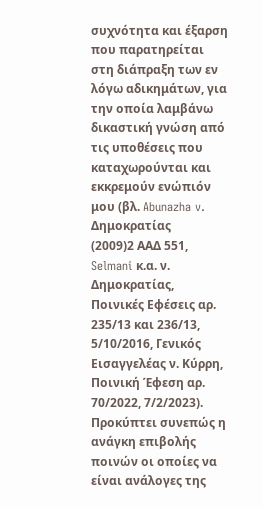συχνότητα και έξαρση που παρατηρείται στη διάπραξη των εν λόγω αδικημάτων, για την οποία λαμβάνω δικαστική γνώση από τις υποθέσεις που καταχωρούνται και εκκρεμούν ενώπιόν μου (βλ. Abunazha v. Δημοκρατίας
(2009)2 ΑΑΔ 551, Selmani κ.α. ν. Δημοκρατίας, Ποινικές Εφέσεις αρ. 235/13 και 236/13, 5/10/2016, Γενικός Εισαγγελέας ν. Κύρρη, Ποινική Έφεση αρ. 70/2022, 7/2/2023). Προκύπτει συνεπώς η ανάγκη επιβολής ποινών οι οποίες να είναι ανάλογες της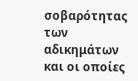σοβαρότητας των αδικημάτων και οι οποίες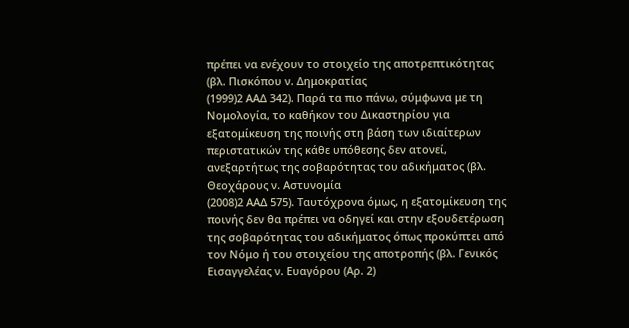πρέπει να ενέχουν το στοιχείο της αποτρεπτικότητας (βλ. Πισκόπου ν. Δημοκρατίας
(1999)2 ΑΑΔ 342). Παρά τα πιο πάνω, σύμφωνα με τη Νομολογία, το καθήκον του Δικαστηρίου για εξατομίκευση της ποινής στη βάση των ιδιαίτερων περιστατικών της κάθε υπόθεσης δεν ατονεί, ανεξαρτήτως της σοβαρότητας του αδικήματος (βλ. Θεοχάρους ν. Αστυνομία
(2008)2 ΑΑΔ 575). Ταυτόχρονα όμως, η εξατομίκευση της ποινής δεν θα πρέπει να οδηγεί και στην εξουδετέρωση της σοβαρότητας του αδικήματος όπως προκύπτει από τον Νόμο ή του στοιχείου της αποτροπής (βλ. Γενικός Εισαγγελέας ν. Ευαγόρου (Αρ. 2)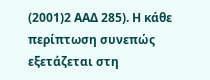(2001)2 ΑΑΔ 285). Η κάθε περίπτωση συνεπώς εξετάζεται στη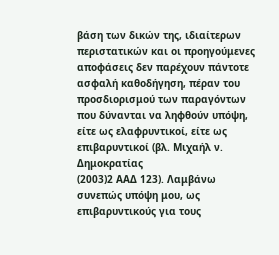βάση των δικών της, ιδιαίτερων περιστατικών και οι προηγούμενες αποφάσεις δεν παρέχουν πάντοτε ασφαλή καθοδήγηση, πέραν του προσδιορισμού των παραγόντων που δύνανται να ληφθούν υπόψη, είτε ως ελαφρυντικοί, είτε ως επιβαρυντικοί (βλ. Μιχαήλ ν. Δημοκρατίας
(2003)2 ΑΑΔ 123). Λαμβάνω συνεπώς υπόψη μου, ως επιβαρυντικούς για τους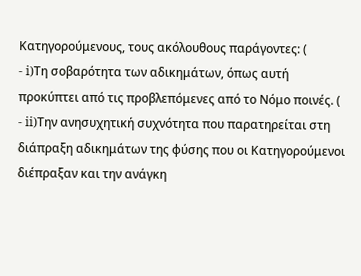Κατηγορούμενους, τους ακόλουθους παράγοντες: (
- i)Τη σοβαρότητα των αδικημάτων, όπως αυτή προκύπτει από τις προβλεπόμενες από το Νόμο ποινές. (
- ii)Την ανησυχητική συχνότητα που παρατηρείται στη διάπραξη αδικημάτων της φύσης που οι Κατηγορούμενοι διέπραξαν και την ανάγκη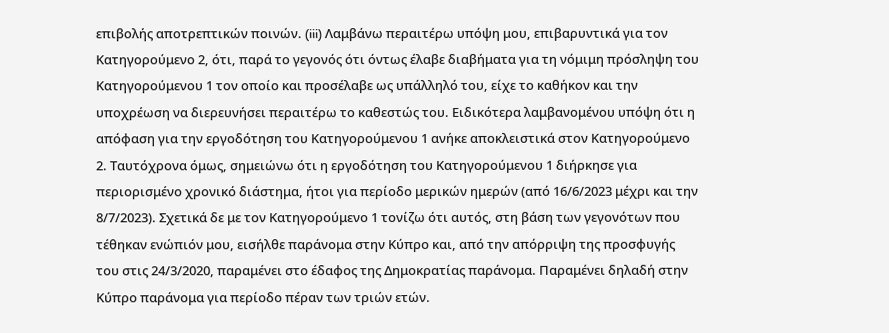επιβολής αποτρεπτικών ποινών. (iii) Λαμβάνω περαιτέρω υπόψη μου, επιβαρυντικά για τον Κατηγορούμενο 2, ότι, παρά το γεγονός ότι όντως έλαβε διαβήματα για τη νόμιμη πρόσληψη του Κατηγορούμενου 1 τον οποίο και προσέλαβε ως υπάλληλό του, είχε το καθήκον και την υποχρέωση να διερευνήσει περαιτέρω το καθεστώς του. Ειδικότερα λαμβανομένου υπόψη ότι η απόφαση για την εργοδότηση του Κατηγορούμενου 1 ανήκε αποκλειστικά στον Κατηγορούμενο 2. Ταυτόχρονα όμως, σημειώνω ότι η εργοδότηση του Κατηγορούμενου 1 διήρκησε για περιορισμένο χρονικό διάστημα, ήτοι για περίοδο μερικών ημερών (από 16/6/2023 μέχρι και την 8/7/2023). Σχετικά δε με τον Κατηγορούμενο 1 τονίζω ότι αυτός, στη βάση των γεγονότων που τέθηκαν ενώπιόν μου, εισήλθε παράνομα στην Κύπρο και, από την απόρριψη της προσφυγής του στις 24/3/2020, παραμένει στο έδαφος της Δημοκρατίας παράνομα. Παραμένει δηλαδή στην Κύπρο παράνομα για περίοδο πέραν των τριών ετών.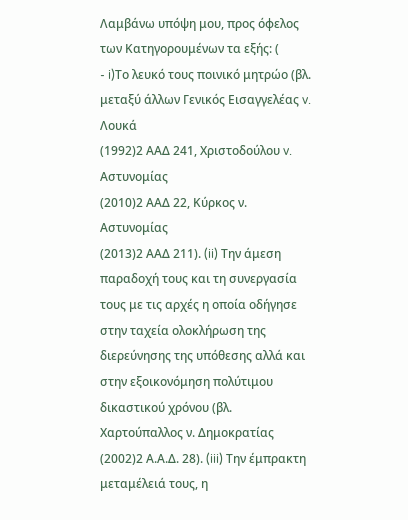Λαμβάνω υπόψη μου, προς όφελος των Κατηγορουμένων τα εξής: (
- i)Το λευκό τους ποινικό μητρώο (βλ. μεταξύ άλλων Γενικός Εισαγγελέας v. Λουκά
(1992)2 ΑΑΔ 241, Χριστοδούλου v. Αστυνομίας
(2010)2 ΑΑΔ 22, Κύρκος ν. Αστυνομίας
(2013)2 ΑΑΔ 211). (ii) Την άμεση παραδοχή τους και τη συνεργασία τους με τις αρχές η οποία οδήγησε στην ταχεία ολοκλήρωση της διερεύνησης της υπόθεσης αλλά και στην εξοικονόμηση πολύτιμου δικαστικού χρόνου (βλ. Χαρτούπαλλος ν. Δημοκρατίας
(2002)2 Α.Α.Δ. 28). (iii) Την έμπρακτη μεταμέλειά τους, η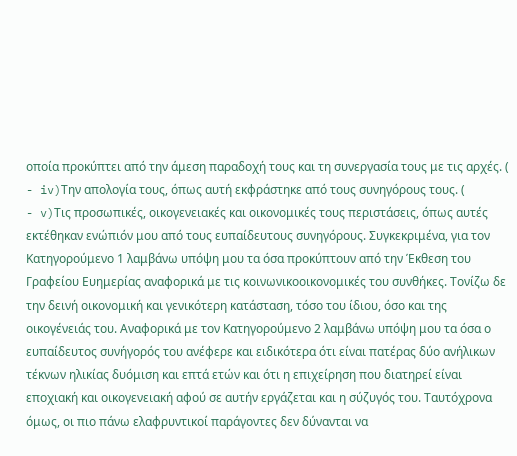οποία προκύπτει από την άμεση παραδοχή τους και τη συνεργασία τους με τις αρχές. (
- iv)Την απολογία τους, όπως αυτή εκφράστηκε από τους συνηγόρους τους. (
- v)Τις προσωπικές, οικογενειακές και οικονομικές τους περιστάσεις, όπως αυτές εκτέθηκαν ενώπιόν μου από τους ευπαίδευτους συνηγόρους. Συγκεκριμένα, για τον Κατηγορούμενο 1 λαμβάνω υπόψη μου τα όσα προκύπτουν από την Έκθεση του Γραφείου Ευημερίας αναφορικά με τις κοινωνικοοικονομικές του συνθήκες. Τονίζω δε την δεινή οικονομική και γενικότερη κατάσταση, τόσο του ίδιου, όσο και της οικογένειάς του. Αναφορικά με τον Κατηγορούμενο 2 λαμβάνω υπόψη μου τα όσα ο ευπαίδευτος συνήγορός του ανέφερε και ειδικότερα ότι είναι πατέρας δύο ανήλικων τέκνων ηλικίας δυόμιση και επτά ετών και ότι η επιχείρηση που διατηρεί είναι εποχιακή και οικογενειακή αφού σε αυτήν εργάζεται και η σύζυγός του. Ταυτόχρονα όμως, οι πιο πάνω ελαφρυντικοί παράγοντες δεν δύνανται να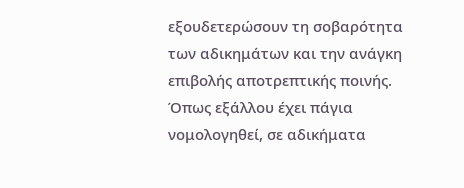εξουδετερώσουν τη σοβαρότητα των αδικημάτων και την ανάγκη επιβολής αποτρεπτικής ποινής. Όπως εξάλλου έχει πάγια νομολογηθεί, σε αδικήματα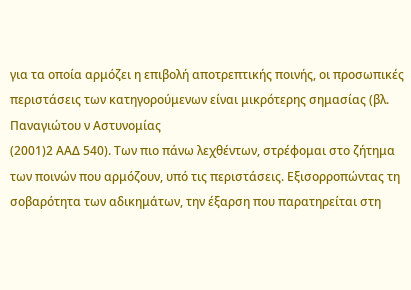για τα οποία αρμόζει η επιβολή αποτρεπτικής ποινής, οι προσωπικές περιστάσεις των κατηγορούμενων είναι μικρότερης σημασίας (βλ. Παναγιώτου ν Aστυνομίας
(2001)2 ΑΑΔ 540). Των πιο πάνω λεχθέντων, στρέφομαι στο ζήτημα των ποινών που αρμόζουν, υπό τις περιστάσεις. Εξισορροπώντας τη σοβαρότητα των αδικημάτων, την έξαρση που παρατηρείται στη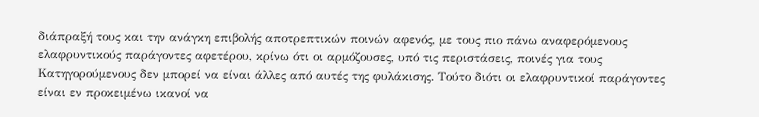διάπραξή τους και την ανάγκη επιβολής αποτρεπτικών ποινών αφενός, με τους πιο πάνω αναφερόμενους ελαφρυντικούς παράγοντες αφετέρου, κρίνω ότι οι αρμόζουσες, υπό τις περιστάσεις, ποινές για τους Κατηγορούμενους δεν μπορεί να είναι άλλες από αυτές της φυλάκισης. Τούτο διότι οι ελαφρυντικοί παράγοντες είναι εν προκειμένω ικανοί να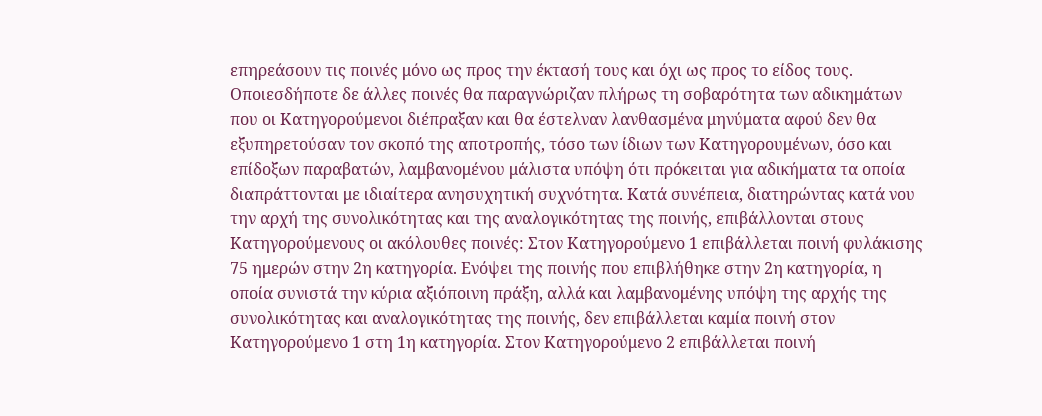επηρεάσουν τις ποινές μόνο ως προς την έκτασή τους και όχι ως προς το είδος τους. Οποιεσδήποτε δε άλλες ποινές θα παραγνώριζαν πλήρως τη σοβαρότητα των αδικημάτων που οι Κατηγορούμενοι διέπραξαν και θα έστελναν λανθασμένα μηνύματα αφού δεν θα εξυπηρετούσαν τον σκοπό της αποτροπής, τόσο των ίδιων των Κατηγορουμένων, όσο και επίδοξων παραβατών, λαμβανομένου μάλιστα υπόψη ότι πρόκειται για αδικήματα τα οποία διαπράττονται με ιδιαίτερα ανησυχητική συχνότητα. Κατά συνέπεια, διατηρώντας κατά νου την αρχή της συνολικότητας και της αναλογικότητας της ποινής, επιβάλλονται στους Κατηγορούμενους οι ακόλουθες ποινές: Στον Κατηγορούμενο 1 επιβάλλεται ποινή φυλάκισης 75 ημερών στην 2η κατηγορία. Ενόψει της ποινής που επιβλήθηκε στην 2η κατηγορία, η οποία συνιστά την κύρια αξιόποινη πράξη, αλλά και λαμβανομένης υπόψη της αρχής της συνολικότητας και αναλογικότητας της ποινής, δεν επιβάλλεται καμία ποινή στον Κατηγορούμενο 1 στη 1η κατηγορία. Στον Κατηγορούμενο 2 επιβάλλεται ποινή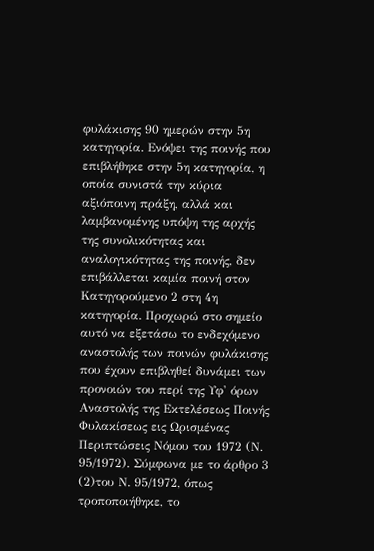φυλάκισης 90 ημερών στην 5η κατηγορία. Ενόψει της ποινής που επιβλήθηκε στην 5η κατηγορία, η οποία συνιστά την κύρια αξιόποινη πράξη, αλλά και λαμβανομένης υπόψη της αρχής της συνολικότητας και αναλογικότητας της ποινής, δεν επιβάλλεται καμία ποινή στον Κατηγορούμενο 2 στη 4η κατηγορία. Προχωρώ στο σημείο αυτό να εξετάσω το ενδεχόμενο αναστολής των ποινών φυλάκισης που έχουν επιβληθεί δυνάμει των προνοιών του περί της Υφ' όρων Αναστολής της Εκτελέσεως Ποινής Φυλακίσεως εις Ωρισμένας Περιπτώσεις Νόμου του 1972 (Ν. 95/1972). Σύμφωνα με το άρθρο 3
(2)του Ν. 95/1972, όπως τροποποιήθηκε, το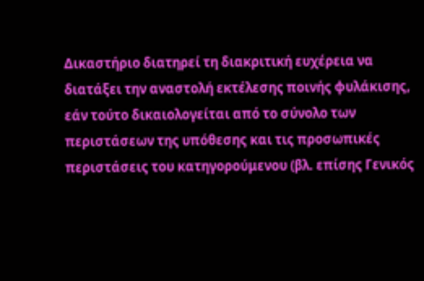Δικαστήριο διατηρεί τη διακριτική ευχέρεια να διατάξει την αναστολή εκτέλεσης ποινής φυλάκισης, εάν τούτο δικαιολογείται από το σύνολο των περιστάσεων της υπόθεσης και τις προσωπικές περιστάσεις του κατηγορούμενου (βλ. επίσης Γενικός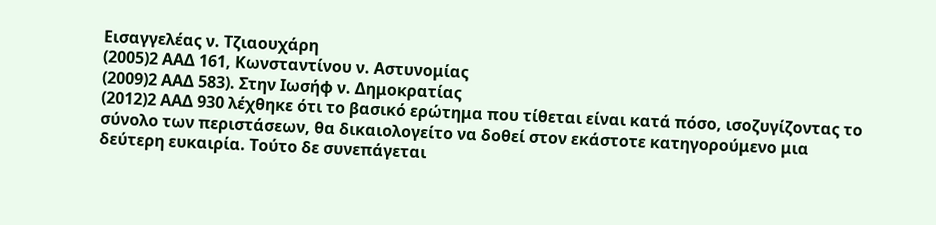Εισαγγελέας ν. Τζιαουχάρη
(2005)2 ΑΑΔ 161, Κωνσταντίνου ν. Αστυνομίας
(2009)2 ΑΑΔ 583). Στην Ιωσήφ ν. Δημοκρατίας
(2012)2 ΑΑΔ 930 λέχθηκε ότι το βασικό ερώτημα που τίθεται είναι κατά πόσο, ισοζυγίζοντας το σύνολο των περιστάσεων, θα δικαιολογείτο να δοθεί στον εκάστοτε κατηγορούμενο μια δεύτερη ευκαιρία. Τούτο δε συνεπάγεται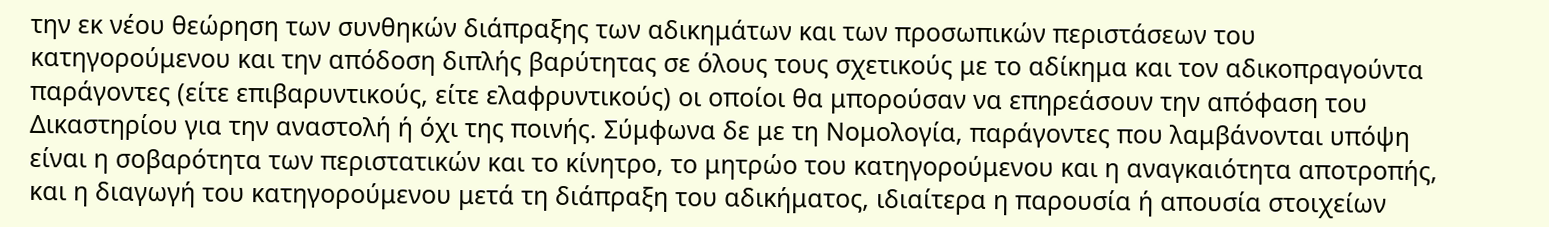την εκ νέου θεώρηση των συνθηκών διάπραξης των αδικημάτων και των προσωπικών περιστάσεων του κατηγορούμενου και την απόδοση διπλής βαρύτητας σε όλους τους σχετικούς με το αδίκημα και τον αδικοπραγούντα παράγοντες (είτε επιβαρυντικούς, είτε ελαφρυντικούς) οι οποίοι θα μπορούσαν να επηρεάσουν την απόφαση του Δικαστηρίου για την αναστολή ή όχι της ποινής. Σύμφωνα δε με τη Νομολογία, παράγοντες που λαμβάνονται υπόψη είναι η σοβαρότητα των περιστατικών και το κίνητρο, το μητρώο του κατηγορούμενου και η αναγκαιότητα αποτροπής, και η διαγωγή του κατηγορούμενου μετά τη διάπραξη του αδικήματος, ιδιαίτερα η παρουσία ή απουσία στοιχείων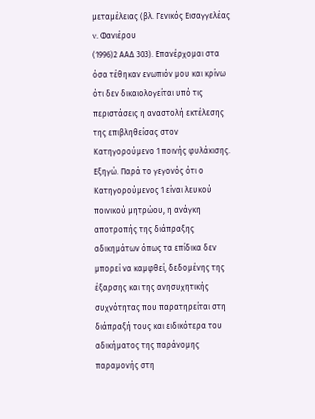μεταμέλειας (βλ. Γενικός Εισαγγελέας v. Φανιέρου
(1996)2 ΑΑΔ 303). Επανέρχομαι στα όσα τέθηκαν ενωπιόν μου και κρίνω ότι δεν δικαιολογείται υπό τις περιστάσεις η αναστολή εκτέλεσης της επιβληθείσας στον Κατηγορούμενο 1 ποινής φυλάκισης. Εξηγώ. Παρά το γεγονός ότι ο Κατηγορούμενος 1 είναι λευκού ποινικού μητρώου, η ανάγκη αποτροπής της διάπραξης αδικημάτων όπως τα επίδικα δεν μπορεί να καμφθεί, δεδομένης της έξαρσης και της ανησυχητικής συχνότητας που παρατηρείται στη διάπραξή τους και ειδικότερα του αδικήματος της παράνομης παραμονής στη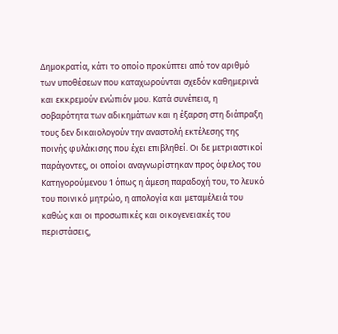Δημοκρατία, κάτι το οποίο προκύπτει από τον αριθμό των υποθέσεων που καταχωρούνται σχεδόν καθημερινά και εκκρεμούν ενώπιόν μου. Κατά συνέπεια, η σοβαρότητα των αδικημάτων και η έξαρση στη διάπραξη τους δεν δικαιολογούν την αναστολή εκτέλεσης της ποινής φυλάκισης που έχει επιβληθεί. Οι δε μετριαστικοί παράγοντες, οι οποίοι αναγνωρίστηκαν προς όφελος του Κατηγορούμενου 1 όπως η άμεση παραδοχή του, το λευκό του ποινικό μητρώο, η απολογία και μεταμέλειά του καθώς και οι προσωπικές και οικογενειακές του περιστάσεις,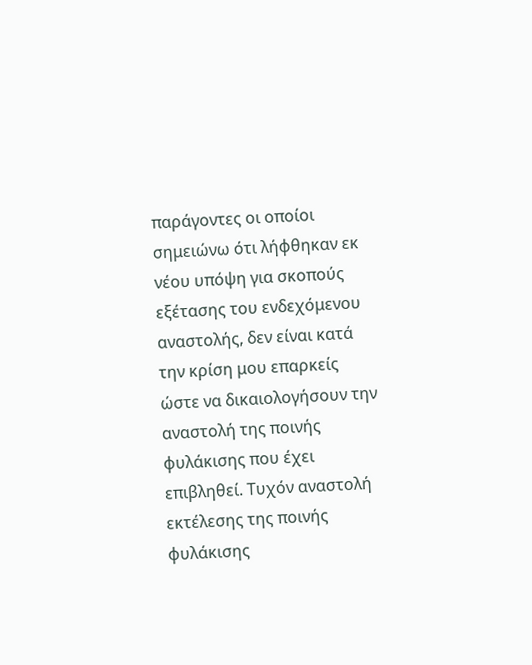παράγοντες οι οποίοι σημειώνω ότι λήφθηκαν εκ νέου υπόψη για σκοπούς εξέτασης του ενδεχόμενου αναστολής, δεν είναι κατά την κρίση μου επαρκείς ώστε να δικαιολογήσουν την αναστολή της ποινής φυλάκισης που έχει επιβληθεί. Τυχόν αναστολή εκτέλεσης της ποινής φυλάκισης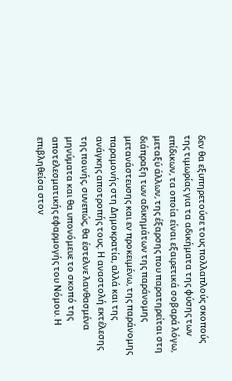δεν θα εξυπηρετούσε τους πολλαπλούς σκοπούς της τιμωρίας για τα αδικήματα της φύσης των επίδικων, τα οποία είναι εξαιρετικά σοβαρά λόγω, μεταξύ άλλων, της έξαρσης που παρατηρείται στη διάπραξη των αδικημάτων της παράνομης μετανάστευσης και εν προκειμένω, της παράνομης παραμονής στη Δημοκρατία, αλλά και της ανάγκης αποτροπής τους. Η αναστολή εκτέλεσης της ποινής, συνεπώς, θα έστελνε λανθασμένα μηνύματα και θα υπονόμευε το σκοπό της αποτελεσματικής εφαρμογής του Νόμου. Η επιβληθείσα στον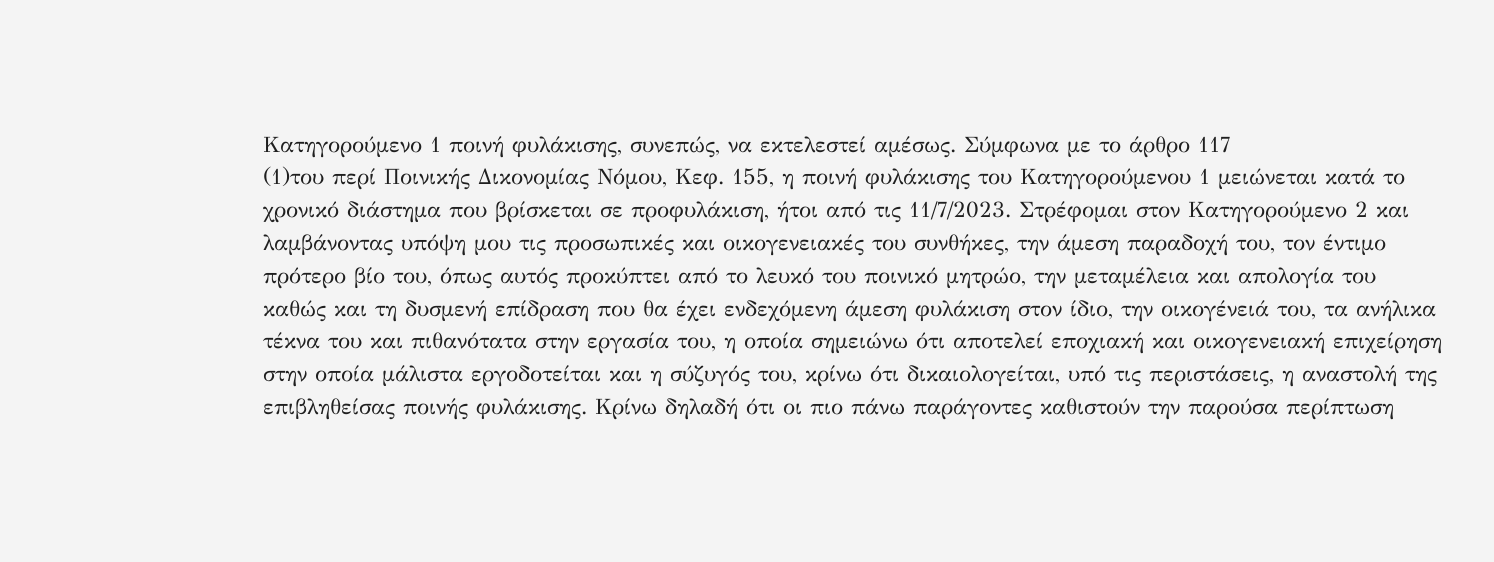Κατηγορούμενο 1 ποινή φυλάκισης, συνεπώς, να εκτελεστεί αμέσως. Σύμφωνα με το άρθρο 117
(1)του περί Ποινικής Δικονομίας Νόμου, Κεφ. 155, η ποινή φυλάκισης του Κατηγορούμενου 1 μειώνεται κατά το χρονικό διάστημα που βρίσκεται σε προφυλάκιση, ήτοι από τις 11/7/2023. Στρέφομαι στον Κατηγορούμενο 2 και λαμβάνοντας υπόψη μου τις προσωπικές και οικογενειακές του συνθήκες, την άμεση παραδοχή του, τον έντιμο πρότερο βίο του, όπως αυτός προκύπτει από το λευκό του ποινικό μητρώο, την μεταμέλεια και απολογία του καθώς και τη δυσμενή επίδραση που θα έχει ενδεχόμενη άμεση φυλάκιση στον ίδιο, την οικογένειά του, τα ανήλικα τέκνα του και πιθανότατα στην εργασία του, η οποία σημειώνω ότι αποτελεί εποχιακή και οικογενειακή επιχείρηση στην οποία μάλιστα εργοδοτείται και η σύζυγός του, κρίνω ότι δικαιολογείται, υπό τις περιστάσεις, η αναστολή της επιβληθείσας ποινής φυλάκισης. Κρίνω δηλαδή ότι οι πιο πάνω παράγοντες καθιστούν την παρούσα περίπτωση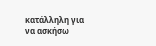κατάλληλη για να ασκήσω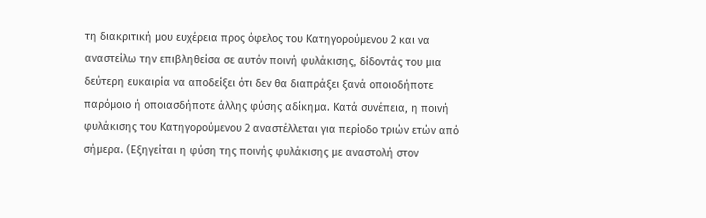τη διακριτική μου ευχέρεια προς όφελος του Κατηγορούμενου 2 και να αναστείλω την επιβληθείσα σε αυτόν ποινή φυλάκισης, δίδοντάς του μια δεύτερη ευκαιρία να αποδείξει ότι δεν θα διαπράξει ξανά οποιοδήποτε παρόμοιο ή οποιασδήποτε άλλης φύσης αδίκημα. Κατά συνέπεια, η ποινή φυλάκισης του Κατηγορούμενου 2 αναστέλλεται για περίοδο τριών ετών από σήμερα. (Εξηγείται η φύση της ποινής φυλάκισης με αναστολή στον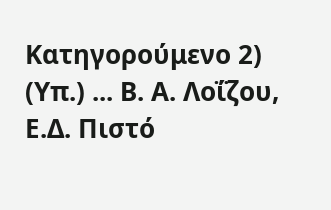Κατηγορούμενο 2) (Υπ.) ... Β. Α. Λοΐζου, Ε.Δ. Πιστό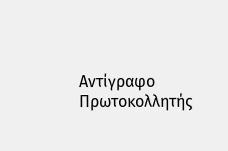Αντίγραφο Πρωτοκολλητής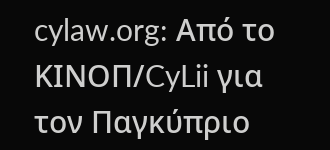cylaw.org: Από το ΚΙΝOΠ/CyLii για τον Παγκύπριο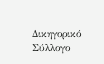Δικηγορικό Σύλλογο